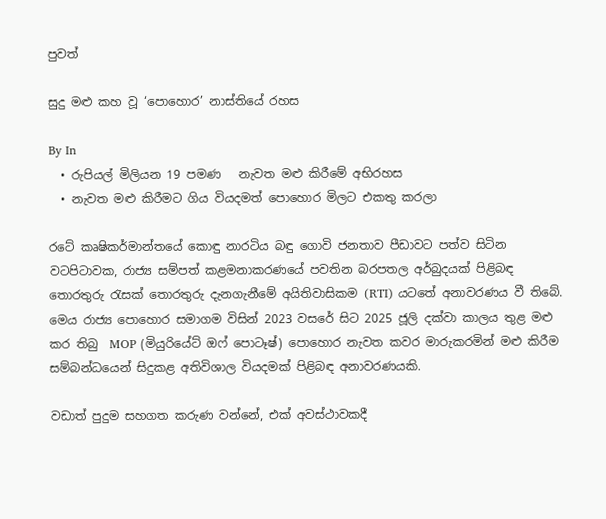පුවත්

සුදු මළු කහ වූ ‘පොහොර’ නාස්තියේ රහස

By In
  • රුපියල් මිලියන 19 පමණ   නැවත මළු කිරීමේ අභිරහස
  • නැවත මළු කිරීමට ගිය වියදමත් පොහොර මිලට එකතු කරලා

රටේ කෘෂිකර්මාන්තයේ කොඳු නාරටිය බඳු ගොවි ජනතාව පීඩාවට පත්ව සිටින වටපිටාවක, රාජ්‍ය සම්පත් කළමනාකරණයේ පවතින බරපතල අර්බුදයක් පිළිබඳ තොරතුරු රැසක් තොරතුරු දැනගැනීමේ අයිතිවාසිකම (RTI) යටතේ අනාවරණය වී තිබේ. මෙය රාජ්‍ය පොහොර සමාගම විසින් 2023 වසරේ සිට 2025 ජූලි දක්වා කාලය තුළ මළු කර තිබු  MOP (මියුරියේට් ඔෆ් පොටෑෂ්) පොහොර නැවත කවර මාරුකරමින් මළු කිරීම සම්බන්ධයෙන් සිදුකළ අතිවිශාල වියදමක් පිළිබඳ අනාවරණයකි.

වඩාත් පුදුම සහගත කරුණ වන්නේ, එක් අවස්ථාවකදී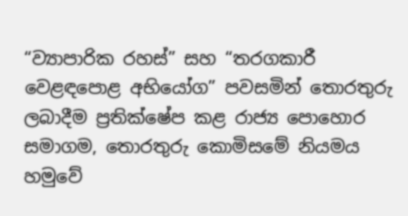“ව්‍යාපාරික රහස්” සහ “තරගකාරී වෙළඳපොළ අභියෝග” පවසමින් තොරතුරු ලබාදීම ප්‍රතික්ෂේප කළ රාජ්‍ය පොහොර සමාගම, තොරතුරු කොමිසමේ නියමය හමුවේ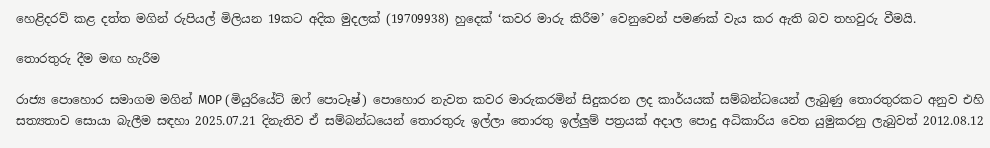හෙළිදරව් කළ දත්ත මගින් රුපියල් මිලියන 19කට අදික මුදලක් (19709938) හුදෙක් ‘කවර මාරු කිරීම’ වෙනුවෙන් පමණක් වැය කර ඇති බව තහවුරු වීමයි.

තොරතුරු දීම මඟ හැරීම

රාජ්‍ය පොහොර සමාගම මගින් MOP (මියුරියේට් ඔෆ් පොටෑෂ්) පොහොර නැවත කවර මාරුකරමින් සිදුකරන ලද කාර්යයක් සම්බන්ධයෙන් ලැබුණු තොරතුරකට අනුව එහි සත්‍යතාව සොයා බැලීම සඳහා 2025.07.21 දිනැතිව ඒ සම්බන්ධයෙන් තොරතුරු ඉල්ලා තොරතු ඉල්ලුම් පත්‍රයක් අදාල පොදු අධිකාරිය වෙත යුමුකරනු ලැබුවත් 2012.08.12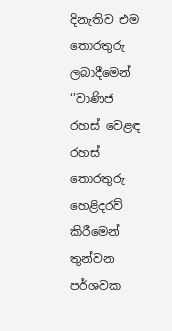දිනැතිව එම තොරතුරු ලබාදීමෙන් ‘’වාණිජ රහස් වෙළඳ රහස් තොරතුරු හෙළිදරව් කිරීමෙන් තුන්වන පර්ශවක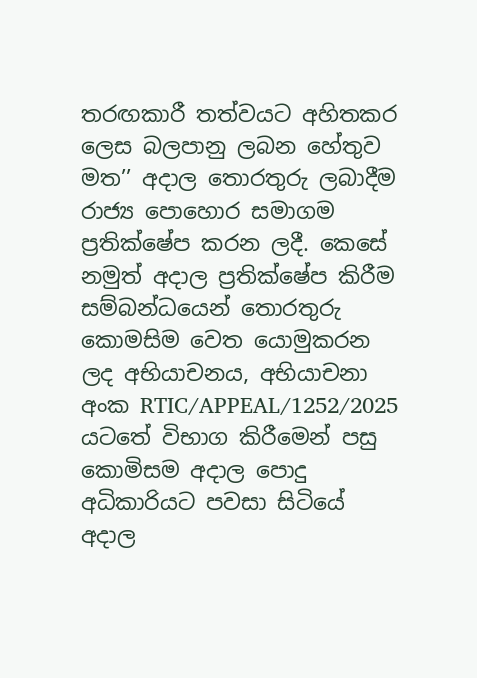තරඟකාරී තත්වයට අහිතකර ලෙස බලපානු ලබන හේතුව මත’’ අදාල තොරතුරු ලබාදීම රාජ්‍ය පොහොර සමාගම ප්‍රතික්ෂේප කරන ලදී. කෙසේ නමුත් අදාල ප්‍රතික්ෂේප කිරීම සම්බන්ධයෙන් තොරතුරු කොමසිම වෙත යොමුකරන ලද අභියාචනය, අභියාචනා අංක RTIC/APPEAL/1252/2025 යටතේ විභාග කිරීමෙන් පසු කොමිසම අදාල පොදු අධිකාරියට පවසා සිටියේ අදාල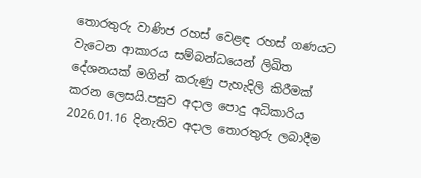තොරතුරු වාණිජ රහස් වෙළඳ රහස් ගණයට වැටෙන ආකාරය සම්බන්ධයෙන් ලිඛිත දේශනයක් මගින් කරුණු පැහැදිලි කිරීමක් කරන ලෙසයි.පසුව අදාල පොදු අධිකාරිය 2026.01.16 දිනැතිව අදාල තොරතුරු ලබාදීම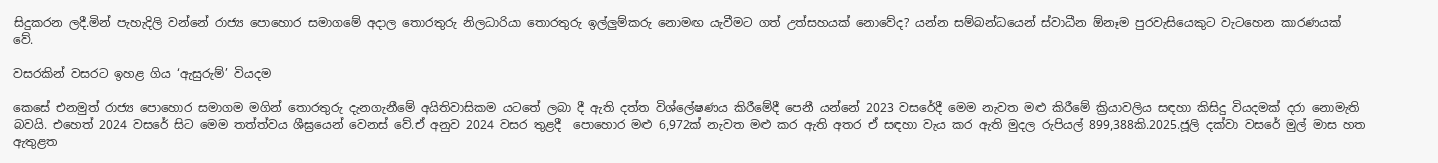සිදුකරන ලදී.මින් පැහැදිලි වන්නේ රාජ්‍ය පොහොර සමාගමේ අදාල තොරතුරු නිලධාරියා තොරතුරු ඉල්ලුම්කරු නොමඟ යැවීමට ගත් උත්සහයක් නොවේද? යන්න සම්බන්ධයෙන් ස්වාධීන ඕනෑම පුරවැසියෙකුට වැටහෙන කාරණයක් වේ.

වසරකින් වසරට ඉහළ ගිය ‘ඇසුරුම්’ වියදම

කෙසේ එනමුත් රාජ්‍ය පොහොර සමාගම මගින් තොරතුරු දැනගැනීමේ අයිතිවාසිකම යටතේ ලබා දී ඇති දත්ත විශ්ලේෂණය කිරීමේදී පෙනී යන්නේ 2023 වසරේදී මෙම නැවත මළු කිරීමේ ක්‍රියාවලිය සඳහා කිසිදු වියදමක් දරා නොමැති බවයි. එහෙත් 2024 වසරේ සිට මෙම තත්ත්වය ශීඝ්‍රයෙන් වෙනස් වේ.ඒ අනුව 2024 වසර තුළදී  පොහොර මළු 6,972ක් නැවත මළු කර ඇති අතර ඒ සඳහා වැය කර ඇති මුදල රුපියල් 899,388කි.2025.ජූලි දක්වා වසරේ මුල් මාස හත ඇතුළත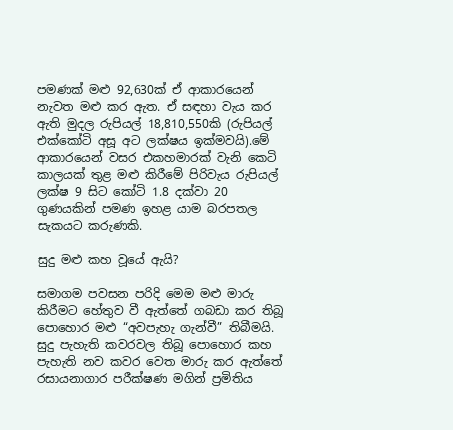පමණක් මළු 92,630ක් ඒ ආකාරයෙන් නැවත මළු කර ඇත. ඒ සඳහා වැය කර ඇති මුදල රුපියල් 18,810,550කි (රුපියල් එක්කෝටි අසූ අට ලක්ෂය ඉක්මවයි).මේ ආකාරයෙන් වසර එකහමාරක් වැනි කෙටි කාලයක් තුළ මළු කිරීමේ පිරිවැය රුපියල් ලක්ෂ 9 සිට කෝටි 1.8 දක්වා 20 ගුණයකින් පමණ ඉහළ යාම බරපතල සැකයට කරුණකි.

සුදු මළු කහ වූයේ ඇයි?

සමාගම පවසන පරිදි මෙම මළු මාරු කිරීමට හේතුව වී ඇත්තේ ගබඩා කර තිබූ පොහොර මළු “අවපැහැ ගැන්වී” තිබීමයි. සුදු පැහැති කවරවල තිබූ පොහොර කහ පැහැති නව කවර වෙත මාරු කර ඇත්තේ රසායනාගාර පරීක්ෂණ මගින් ප්‍රමිතිය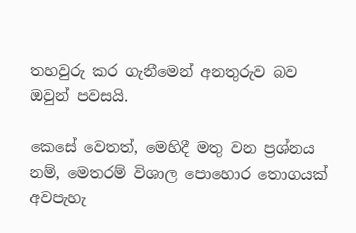තහවුරු කර ගැනීමෙන් අනතුරුව බව ඔවුන් පවසයි.

කෙසේ වෙතත්, මෙහිදී මතු වන ප්‍රශ්නය නම්, මෙතරම් විශාල පොහොර තොගයක් අවපැහැ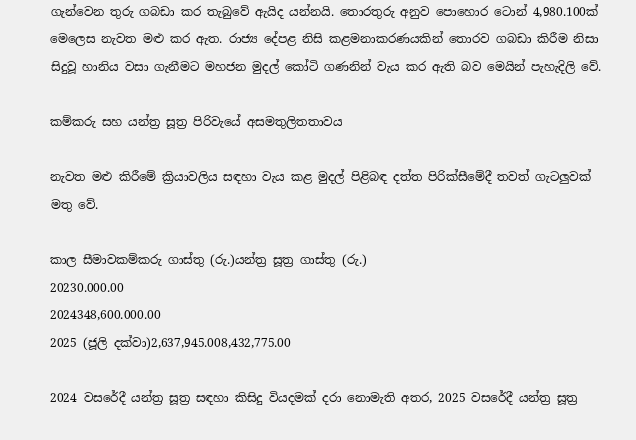ගැන්වෙන තුරු ගබඩා කර තැබුවේ ඇයිද යන්නයි. තොරතුරු අනුව පොහොර ටොන් 4,980.100ක් මෙලෙස නැවත මළු කර ඇත. රාජ්‍ය දේපළ නිසි කළමනාකරණයකින් තොරව ගබඩා කිරීම නිසා සිදුවූ හානිය වසා ගැනීමට මහජන මුදල් කෝටි ගණනින් වැය කර ඇති බව මෙයින් පැහැදිලි වේ.

කම්කරු සහ යන්ත්‍ර සූත්‍ර පිරිවැයේ අසමතුලිතතාවය

නැවත මළු කිරීමේ ක්‍රියාවලිය සඳහා වැය කළ මුදල් පිළිබඳ දත්ත පිරික්සීමේදී තවත් ගැටලුවක් මතු වේ.

කාල සීමාවකම්කරු ගාස්තු (රු.)යන්ත්‍ර සූත්‍ර ගාස්තු (රු.)
20230.000.00
2024348,600.000.00
2025 (ජූලි දක්වා)2,637,945.008,432,775.00

2024 වසරේදී යන්ත්‍ර සූත්‍ර සඳහා කිසිදු වියදමක් දරා නොමැති අතර, 2025 වසරේදී යන්ත්‍ර සූත්‍ර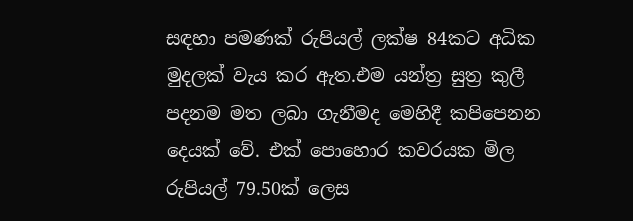සඳහා පමණක් රුපියල් ලක්ෂ 84කට අධික මුදලක් වැය කර ඇත.එම යන්ත්‍ර සුත්‍ර කුලී පදනම මත ලබා ගැනීමද මෙහිදී කපිපෙනන දෙයක් වේ. එක් පොහොර කවරයක මිල රුපියල් 79.50ක් ලෙස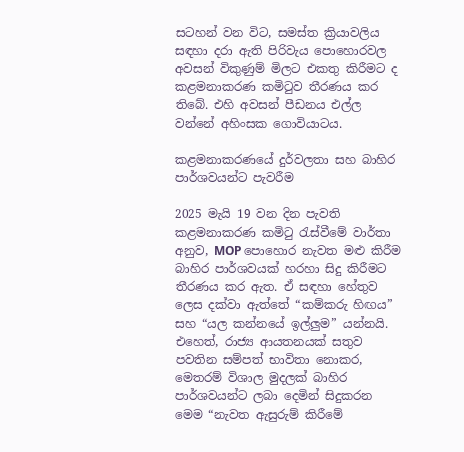සටහන් වන විට, සමස්ත ක්‍රියාවලිය සඳහා දරා ඇති පිරිවැය පොහොරවල අවසන් විකුණුම් මිලට එකතු කිරීමට ද කළමනාකරණ කමිටුව තීරණය කර තිබේ. එහි අවසන් පීඩනය එල්ල වන්නේ අහිංසක ගොවියාටය.

කළමනාකරණයේ දුර්වලතා සහ බාහිර පාර්ශවයන්ට පැවරීම

2025 මැයි 19 වන දින පැවති කළමනාකරණ කමිටු රැස්වීමේ වාර්තා අනුව, MOP පොහොර නැවත මළු කිරීම බාහිර පාර්ශවයක් හරහා සිදු කිරීමට තීරණය කර ඇත. ඒ සඳහා හේතුව ලෙස දක්වා ඇත්තේ “කම්කරු හිඟය” සහ “යල කන්නයේ ඉල්ලුම” යන්නයි. එහෙත්, රාජ්‍ය ආයතනයක් සතුව පවතින සම්පත් භාවිතා නොකර, මෙතරම් විශාල මුදලක් බාහිර පාර්ශවයන්ට ලබා දෙමින් සිදුකරන මෙම “නැවත ඇසුරුම් කිරීමේ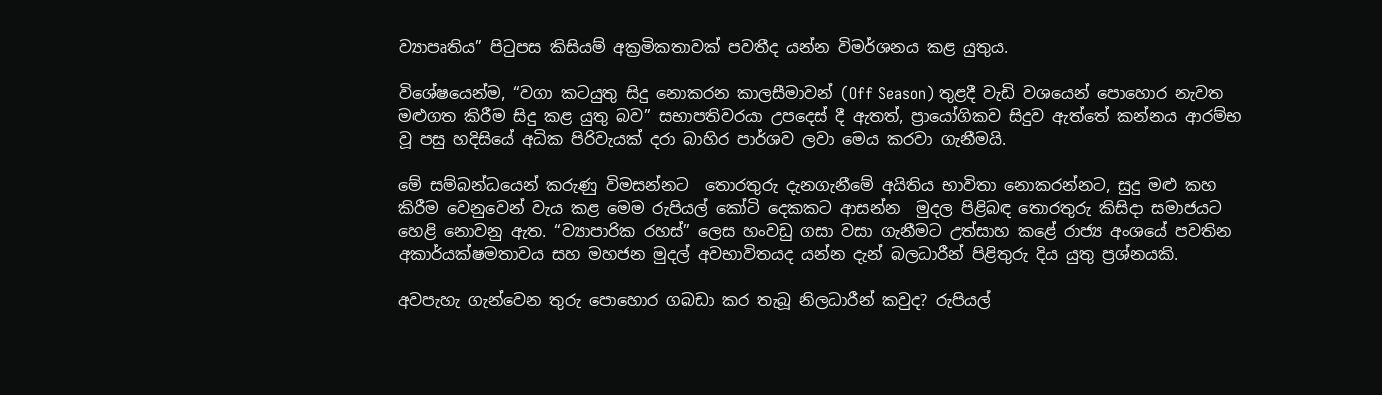ව්‍යාපෘතිය” පිටුපස කිසියම් අක්‍රමිකතාවක් පවතීද යන්න විමර්ශනය කළ යුතුය.

විශේෂයෙන්ම, “වගා කටයුතු සිදු නොකරන කාලසීමාවන් (Off Season) තුළදී වැඩි වශයෙන් පොහොර නැවත මළුගත කිරීම සිදු කළ යුතු බව” සභාපතිවරයා උපදෙස් දී ඇතත්, ප්‍රායෝගිකව සිදුව ඇත්තේ කන්නය ආරම්භ වූ පසු හදිසියේ අධික පිරිවැයක් දරා බාහිර පාර්ශව ලවා මෙය කරවා ගැනීමයි.

මේ සම්බන්ධයෙන් කරුණු විමසන්නට  තොරතුරු දැනගැනීමේ අයිතිය භාවිතා නොකරන්නට, සුදු මළු කහ කිරීම වෙනුවෙන් වැය කළ මෙම රුපියල් කෝටි දෙකකට ආසන්න  මුදල පිළිබඳ තොරතුරු කිසිදා සමාජයට හෙළි නොවනු ඇත. “ව්‍යාපාරික රහස්” ලෙස හංවඩු ගසා වසා ගැනීමට උත්සාහ කළේ රාජ්‍ය අංශයේ පවතින අකාර්යක්ෂමතාවය සහ මහජන මුදල් අවභාවිතයද යන්න දැන් බලධාරීන් පිළිතුරු දිය යුතු ප්‍රශ්නයකි.

අවපැහැ ගැන්වෙන තුරු පොහොර ගබඩා කර තැබූ නිලධාරීන් කවුද? රුපියල්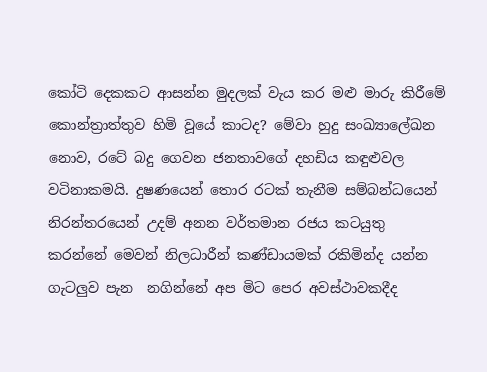කෝටි දෙකකට ආසන්න මුදලක් වැය කර මළු මාරු කිරීමේ කොන්ත්‍රාත්තුව හිමි වූයේ කාටද? මේවා හුදු සංඛ්‍යාලේඛන නොව, රටේ බදු ගෙවන ජනතාවගේ දහඩිය කඳුළුවල වටිනාකමයි. දුෂණයෙන් තොර රටක් තැනීම සම්බන්ධයෙන් නිරන්තරයෙන් උදම් අනන වර්තමාන රජය කටයුතු කරන්නේ මෙවන් නිලධාරීන් කණ්ඩායමක් රකිමින්ද යන්න ගැටලුව පැන  නගින්නේ අප මිට පෙර අවස්ථාවකදීද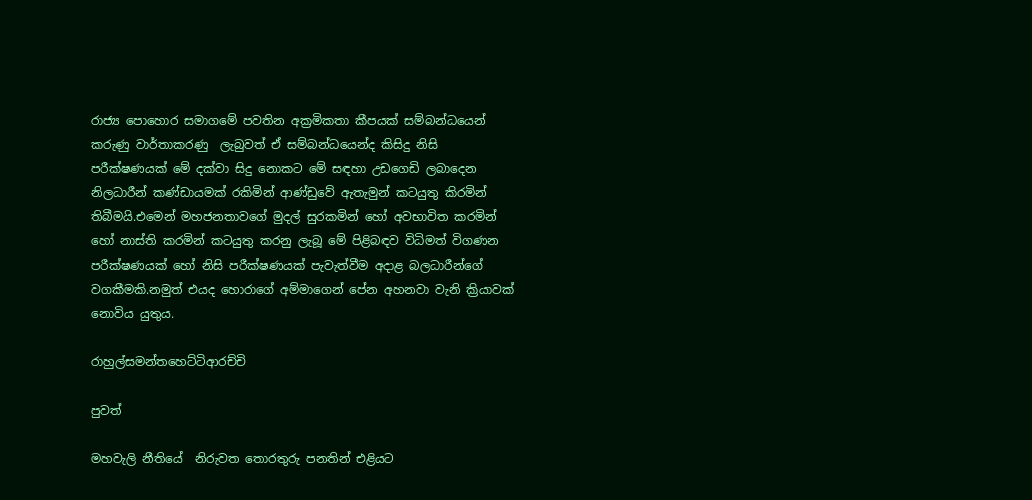රාජ්‍ය පොහොර සමාගමේ පවතින අක්‍රමිකතා කීපයක් සම්බන්ධයෙන් කරුණු වාර්තාකරණු  ලැබුවත් ඒ සම්බන්ධයෙන්ද කිසිදු නිසි පරීක්ෂණයක් මේ දක්වා සිදු නොකට මේ සඳහා උඩගෙඩි ලබාදෙන නිලධාරීන් කණ්ඩායමක් රකිමින් ආණ්ඩුවේ ඇතැමුන් කටයුතු කිරමින් තිබීමයි.එමෙන් මහජනතාවගේ මුදල් සුරකමින් හෝ අවභාවිත කරමින් හෝ නාස්ති කරමින් කටයුතු කරනු ලැබූ මේ පිළිබඳව විධිමත් විගණන පරීක්ෂණයක් හෝ නිසි පරීක්ෂණයක් පැවැත්වීම අදාළ බලධාරීන්ගේ වගකීමකි.නමුත් එයද හොරාගේ අම්මාගෙන් පේන අහනවා වැනි ක්‍රියාවක් නොවිය යුතුය.

රාහුල්සමන්තහෙට්ටිආරච්චි

පුවත්

මහවැලි නීතියේ  නිරුවත තොරතුරු පනතින් එළියට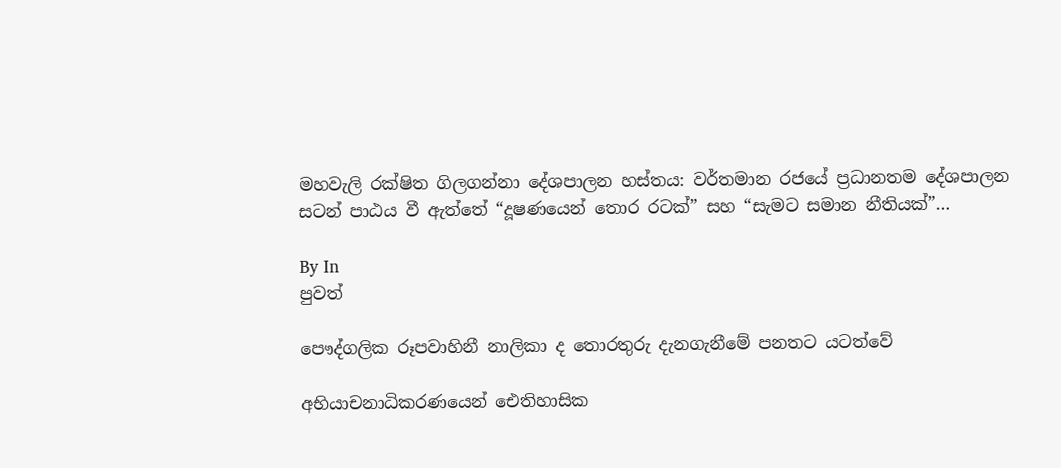මහවැලි රක්ෂිත ගිලගන්නා දේශපාලන හස්තය: වර්තමාන රජයේ ප්‍රධානතම දේශපාලන සටන් පාඨය වී ඇත්තේ “දූෂණයෙන් තොර රටක්” සහ “සැමට සමාන නීතියක්”…

By In
පුවත්

පෞද්ගලික රූපවාහිනී නාලිකා ද තොරතුරු දැනගැනීමේ පනතට යටත්වේ

අභියාචනාධිකරණයෙන් ඓතිහාසික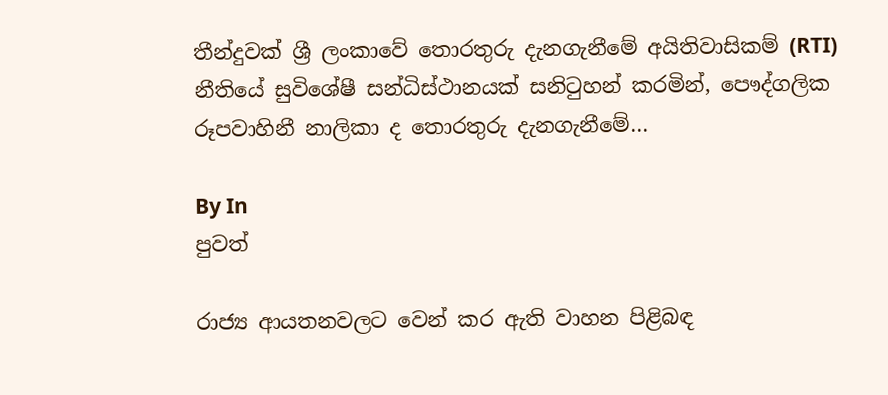තීන්දුවක් ශ්‍රී ලංකාවේ තොරතුරු දැනගැනීමේ අයිතිවාසිකම් (RTI) නීතියේ සුවිශේෂී සන්ධිස්ථානයක් සනිටුහන් කරමින්, පෞද්ගලික රූපවාහිනී නාලිකා ද තොරතුරු දැනගැනීමේ…

By In
පුවත්

රාජ්‍ය ආයතනවලට වෙන් කර ඇති වාහන පිළිබඳ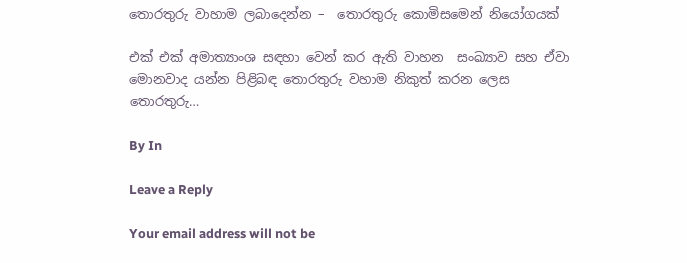තොරතුරු වාහාම ලබාදෙන්න –  තොරතුරු කොමිසමෙන් නියෝගයක්

එක් එක් අමාත්‍යාංශ සඳහා වෙන් කර ඇති වාහන  සංඛ්‍යාව සහ ඒවා මොනවාද යන්න පිළිබඳ තොරතුරු වහාම නිකුත් කරන ලෙස තොරතුරු…

By In

Leave a Reply

Your email address will not be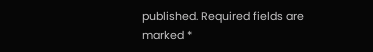published. Required fields are marked *